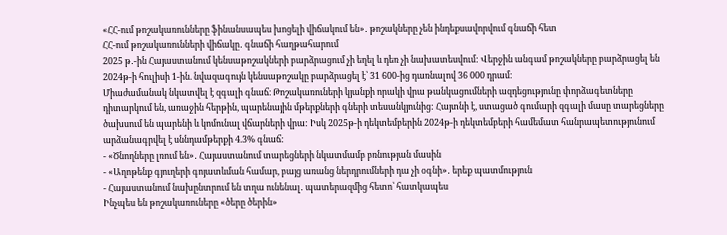«ՀՀ-ում թոշակառունները ֆինանսապես խոցելի վիճակում են»․ թոշակները չեն ինդեքսավորվում գնաճի հետ
ՀՀ-ում թոշակառունների վիճակը․ գնաճի հաղթահարում
2025 թ․-ին Հայաստանում կենսաթոշակների բարձրացում չի եղել և դեռ չի նախատեսվում: Վերջին անգամ թոշակները բարձրացել են 2024թ-ի հուլիսի 1-ին. նվազագույն կենսաթոշակը բարձրացել է՝ 31 600-ից դառնալով 36 000 դրամ։
Միաժամանակ նկատվել է զգալի գնաճ։ Թոշակառուների կյանքի որակի վրա թանկացումների ազդեցությունը փորձագետները դիտարկում են, առաջին հերթին, պարենային մթերքների գների տեսանկյունից: Հայտնի է, ստացած գումարի զգալի մասը տարեցները ծախսում են պարենի և կոմունալ վճարների վրա: Իսկ 2025թ-ի դեկտեմբերին 2024թ-ի դեկտեմբերի համեմատ հանրապետությունում արձանագրվել է սննդամթերքի 4.3% գնաճ:
- «Ծնողները լռում են»․ Հայաստանում տարեցների նկատմամբ բռնության մասին
- «Աղոթենք գյուղերի գոյատևման համար, բայց առանց ներդրումների դա չի օգնի»․ երեք պատմություն
- Հայաստանում նախընտրում են տղա ունենալ․ պատերազմից հետո՝ հատկապես
Ինչպես են թոշակառուները «ծերը ծերին»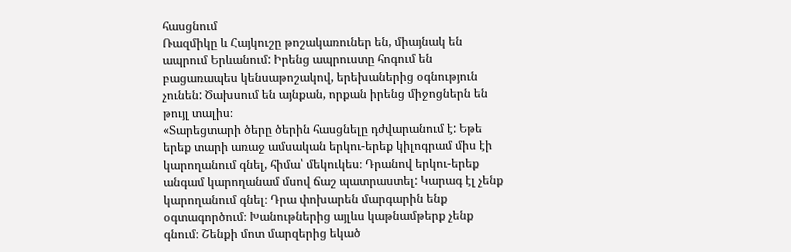հասցնում
Ռազմիկը և Հայկուշը թոշակառուներ են, միայնակ են ապրում Երևանում: Իրենց ապրուստը հոգում են բացառապես կենսաթոշակով, երեխաներից օգնություն չունեն: Ծախսում են այնքան, որքան իրենց միջոցներն են թույլ տալիս։
«Տարեցտարի ծերը ծերին հասցնելը դժվարանում է: Եթե երեք տարի առաջ ամսական երկու-երեք կիլոգրամ միս էի կարողանում գնել, հիմա՝ մեկուկես։ Դրանով երկու-երեք անգամ կարողանամ մսով ճաշ պատրաստել: Կարագ էլ չենք կարողանում գնել։ Դրա փոխարեն մարգարին ենք օգտագործում։ Խանութներից այլևս կաթնամթերք չենք գնում։ Շենքի մոտ մարզերից եկած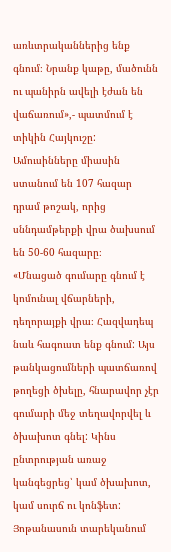առևտրականներից ենք գնում։ Նրանք կաթը, մածունն ու պանիրն ավելի էժան են վաճառում»,- պատմում է տիկին Հայկուշը:
Ամուսինները միասին ստանում են 107 հազար դրամ թոշակ, որից սննդամթերքի վրա ծախսում են 50-60 հազարը։
«Մնացած գումարը գնում է կոմունալ վճարների, դեղորայքի վրա։ Հազվադեպ նաև հագուստ ենք գնում: Այս թանկացումների պատճառով թողեցի ծխելը, հնարավոր չէր գումարի մեջ տեղավորվել և ծխախոտ գնել: Կինս ընտրության առաջ կանգեցրեց՝ կամ ծխախոտ, կամ սուրճ ու կոնֆետ: Յոթանասուն տարեկանում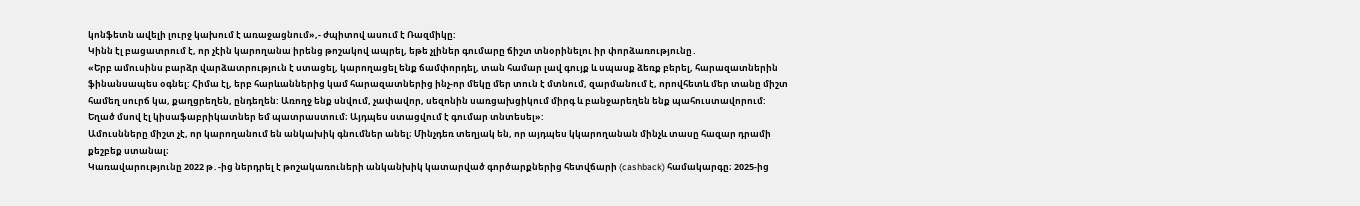կոնֆետն ավելի լուրջ կախում է առաջացնում»,- ժպիտով ասում է Ռազմիկը:
Կինն էլ բացատրում է, որ չէին կարողանա իրենց թոշակով ապրել, եթե չլիներ գումարը ճիշտ տնօրինելու իր փորձառությունը․
«Երբ ամուսինս բարձր վարձատրություն է ստացել, կարողացել ենք ճամփորդել, տան համար լավ գույք և սպասք ձեռք բերել, հարազատներին ֆինանսապես օգնել: Հիմա էլ, երբ հարևաններից կամ հարազատներից ինչ-որ մեկը մեր տուն է մտնում, զարմանում է, որովհետև մեր տանը միշտ համեղ սուրճ կա, քաղցրեղեն, ընդեղեն: Առողջ ենք սնվում, չափավոր, սեզոնին սառցախցիկում միրգ և բանջարեղեն ենք պահուստավորում: Եղած մսով էլ կիսաֆաբրիկատներ եմ պատրաստում։ Այդպես ստացվում է գումար տնտեսել»:
Ամուսնները միշտ չէ, որ կարողանում են անկախիկ գնումներ անել։ Մինչդեռ տեղյակ են, որ այդպես կկարողանան մինչև տասը հազար դրամի քեշբեք ստանալ։
Կառավարությունը 2022 թ․-ից ներդրել է թոշակառուների անկանխիկ կատարված գործարքներից հետվճարի (cashback) համակարգը։ 2025-ից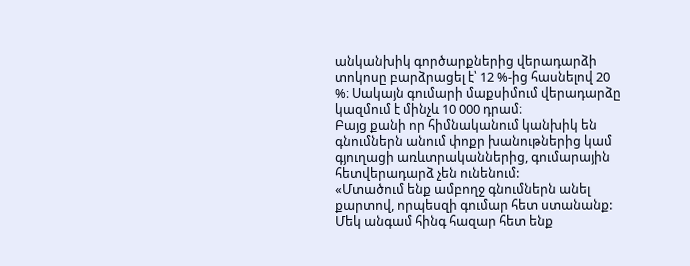անկանխիկ գործարքներից վերադարձի տոկոսը բարձրացել է՝ 12 %-ից հասնելով 20 %։ Սակայն գումարի մաքսիմում վերադարձը կազմում է մինչև 10 000 դրամ։
Բայց քանի որ հիմնականում կանխիկ են գնումներն անում փոքր խանութներից կամ գյուղացի առևտրականներից, գումարային հետվերադարձ չեն ունենում:
«Մտածում ենք ամբողջ գնումներն անել քարտով, որպեսզի գումար հետ ստանանք: Մեկ անգամ հինգ հազար հետ ենք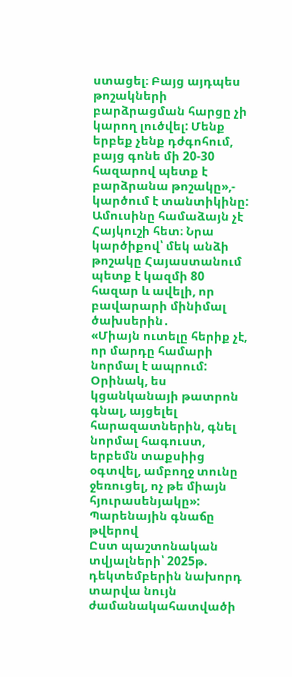ստացել։ Բայց այդպես թոշակների բարձրացման հարցը չի կարող լուծվել: Մենք երբեք չենք դժգոհում, բայց գոնե մի 20-30 հազարով պետք է բարձրանա թոշակը»,- կարծում է տանտիկինը:
Ամուսինը համաձայն չէ Հայկուշի հետ։ Նրա կարծիքով՝ մեկ անձի թոշակը Հայաստանում պետք է կազմի 80 հազար և ավելի, որ բավարարի մինիմալ ծախսերին․
«Միայն ուտելը հերիք չէ, որ մարդը համարի նորմալ է ապրում: Օրինակ, ես կցանկանայի թատրոն գնալ, այցելել հարազատներին, գնել նորմալ հագուստ, երբեմն տաքսիից օգտվել, ամբողջ տունը ջեռուցել, ոչ թե միայն հյուրասենյակը»:
Պարենային գնաճը թվերով
Ըստ պաշտոնական տվյալների՝ 2025թ. դեկտեմբերին նախորդ տարվա նույն ժամանակահատվածի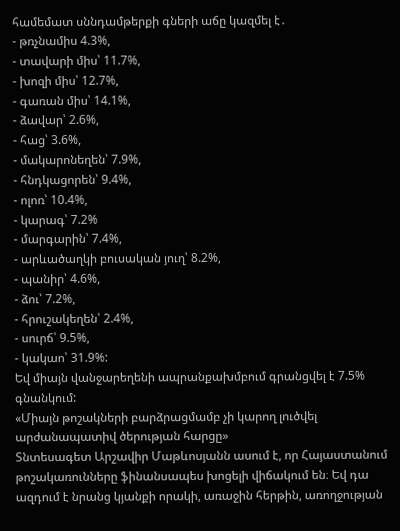համեմատ սննդամթերքի գների աճը կազմել է․
- թռչնամիս 4.3%,
- տավարի միս՝ 11.7%,
- խոզի միս՝ 12.7%,
- գառան միս՝ 14.1%,
- ձավար՝ 2.6%,
- հաց՝ 3.6%,
- մակարոնեղեն՝ 7.9%,
- հնդկացորեն՝ 9.4%,
- ոլոռ՝ 10.4%,
- կարագ՝ 7.2%
- մարգարին՝ 7.4%,
- արևածաղկի բուսական յուղ՝ 8.2%,
- պանիր՝ 4.6%,
- ձու՝ 7.2%,
- հրուշակեղեն՝ 2.4%,
- սուրճ՝ 9.5%,
- կակաո՝ 31.9%:
Եվ միայն վանջարեղենի ապրանքախմբում գրանցվել է 7.5% գնանկում:
«Միայն թոշակների բարձրացմամբ չի կարող լուծվել արժանապատիվ ծերության հարցը»
Տնտեսագետ Արշավիր Մաթևոսյանն ասում է, որ Հայաստանում թոշակառունները ֆինանսապես խոցելի վիճակում են։ Եվ դա ազդում է նրանց կյանքի որակի, առաջին հերթին, առողջության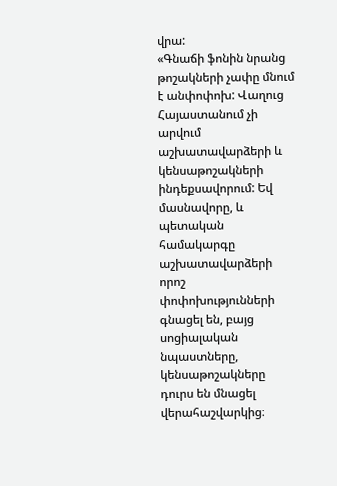վրա:
«Գնաճի ֆոնին նրանց թոշակների չափը մնում է անփոփոխ: Վաղուց Հայաստանում չի արվում աշխատավարձերի և կենսաթոշակների ինդեքսավորում: Եվ մասնավորը, և պետական համակարգը աշխատավարձերի որոշ փոփոխությունների գնացել են, բայց սոցիալական նպաստները, կենսաթոշակները դուրս են մնացել վերահաշվարկից։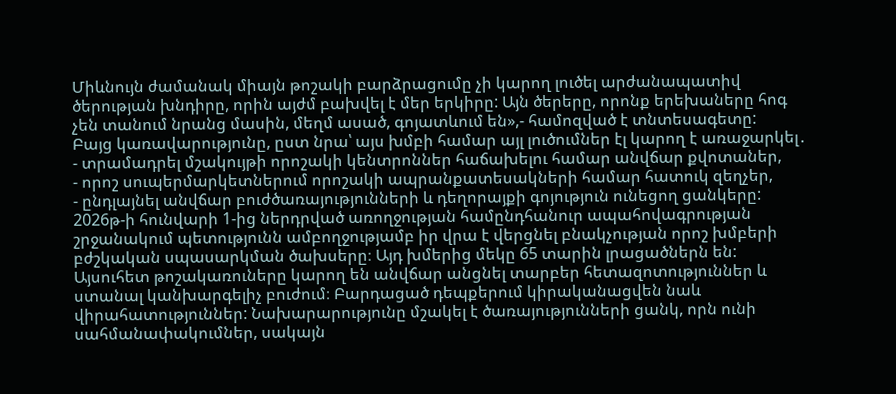Միևնույն ժամանակ միայն թոշակի բարձրացումը չի կարող լուծել արժանապատիվ ծերության խնդիրը, որին այժմ բախվել է մեր երկիրը: Այն ծերերը, որոնք երեխաները հոգ չեն տանում նրանց մասին, մեղմ ասած, գոյատևում են»,- համոզված է տնտեսագետը:
Բայց կառավարությունը, ըստ նրա՝ այս խմբի համար այլ լուծումներ էլ կարող է առաջարկել․
- տրամադրել մշակույթի որոշակի կենտրոններ հաճախելու համար անվճար քվոտաներ,
- որոշ սուպերմարկետներում որոշակի ապրանքատեսակների համար հատուկ զեղչեր,
- ընդլայնել անվճար բուժծառայությունների և դեղորայքի գոյություն ունեցող ցանկերը:
2026թ-ի հունվարի 1-ից ներդրված առողջության համընդհանուր ապահովագրության շրջանակում պետությունն ամբողջությամբ իր վրա է վերցնել բնակչության որոշ խմբերի բժշկական սպասարկման ծախսերը։ Այդ խմերից մեկը 65 տարին լրացածներն են: Այսուհետ թոշակառուները կարող են անվճար անցնել տարբեր հետազոտություններ և ստանալ կանխարգելիչ բուժում։ Բարդացած դեպքերում կիրականացվեն նաև վիրահատություններ: Նախարարությունը մշակել է ծառայությունների ցանկ, որն ունի սահմանափակումներ, սակայն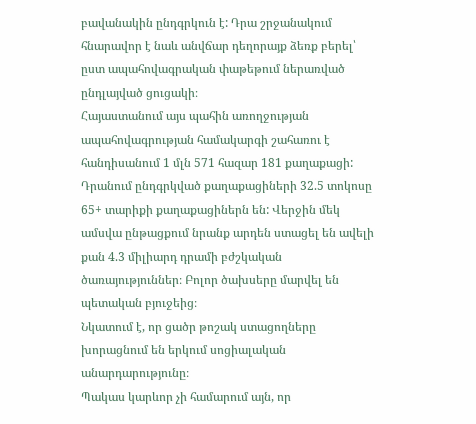բավանակին ընդգրկուն է: Դրա շրջանակում հնարավոր է նաև անվճար դեղորայք ձեռք բերել՝ ըստ ապահովագրական փաթեթում ներառված ընդլայված ցուցակի։
Հայաստանում այս պահին առողջության ապահովագրության համակարգի շահառու է հանդիսանում 1 մլն 571 հազար 181 քաղաքացի: Դրանում ընդգրկված քաղաքացիների 32.5 տոկոսը 65+ տարիքի քաղաքացիներն են: Վերջին մեկ ամսվա ընթացքում նրանք արդեն ստացել են ավելի քան 4.3 միլիարդ դրամի բժշկական ծառայություններ։ Բոլոր ծախսերը մարվել են պետական բյուջեից։
Նկատում է, որ ցածր թոշակ ստացողները խորացնում են երկում սոցիալական անարդարությունը։
Պակաս կարևոր չի համարում այն, որ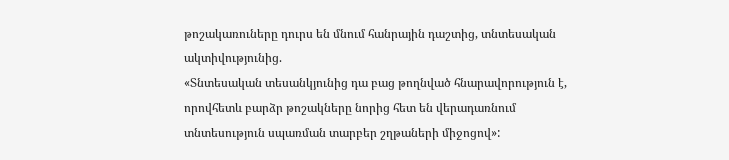թոշակառուները դուրս են մնում հանրային դաշտից, տնտեսական ակտիվությունից.
«Տնտեսական տեսանկյունից դա բաց թողնված հնարավորություն է, որովհետև բարձր թոշակները նորից հետ են վերադառնում տնտեսություն սպառման տարբեր շղթաների միջոցով»: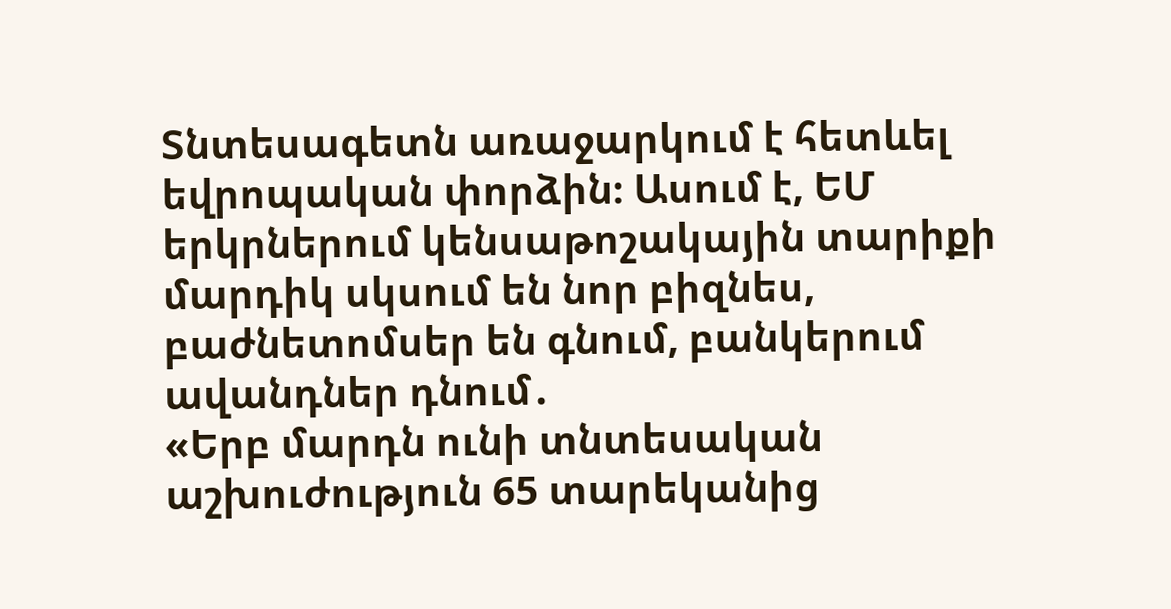Տնտեսագետն առաջարկում է հետևել եվրոպական փորձին։ Ասում է, ԵՄ երկրներում կենսաթոշակային տարիքի մարդիկ սկսում են նոր բիզնես, բաժնետոմսեր են գնում, բանկերում ավանդներ դնում․
«Երբ մարդն ունի տնտեսական աշխուժություն 65 տարեկանից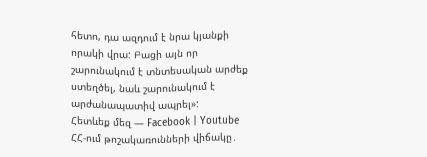հետո, դա ազդում է նրա կյանքի որակի վրա: Բացի այն որ շարունակում է տնտեսական արժեք ստեղծել, նաև շարունակում է արժանապատիվ ապրել»:
Հետևեք մեզ — Facebook | Youtube
ՀՀ-ում թոշակառունների վիճակը․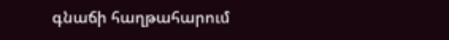գնաճի հաղթահարում